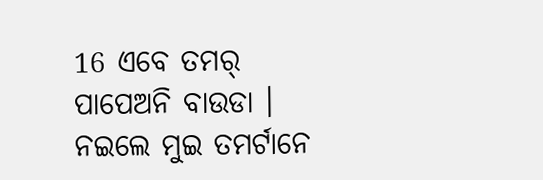16 ଏବେ ତମର୍ ପାପେଅନି ବାଉଡା । ନଇଲେ ମୁଇ ତମର୍ଟାନେ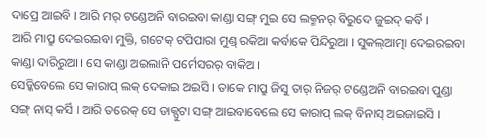ଦାପ୍ରେ ଆଇବି । ଆରି ମର୍ ଟଣ୍ଡେଅନି ବାରଇବା କାଣ୍ଡା ସଙ୍ଗ୍ ମୁଇ ସେ ଲକ୍ମନର୍ ବିରୁଦେ ଜୁଇଦ୍ କର୍ବି ।
ଆରି ମାପ୍ରୁ ଦେଇରଇବା ମୁକ୍ତି, ଗଟେକ୍ ଟପିପାରା ମୁଣ୍ଡ୍ ରକିଆ କର୍ବାକେ ପିନ୍ଦିରୁଆ । ସୁକଲ୍ଆତ୍ମା ଦେଇରଇବା କାଣ୍ଡା ଦାରିରୁଆ । ସେ କାଣ୍ଡା ଅଇଲାନି ପର୍ମେସରର୍ ବାକିଅ ।
ସେଡ୍କିବେଲେ ସେ କାରାପ୍ ଲକ୍ ଦେକାଇ ଅଇସି । ତାକେ ମାପ୍ରୁ ଜିସୁ ତାର୍ ନିଜର୍ ଟଣ୍ଡେଅନି ବାରଇବା ପୁଣ୍ଡା ସଙ୍ଗ୍ ନାସ୍ କର୍ସି । ଆରି ତରେକ୍ ସେ ଡାକ୍ପୁଟା ସଙ୍ଗ୍ ଆଇବାବେଲେ ସେ କାରାପ୍ ଲକ୍ ବିନାସ୍ ଅଇଜାଇସି ।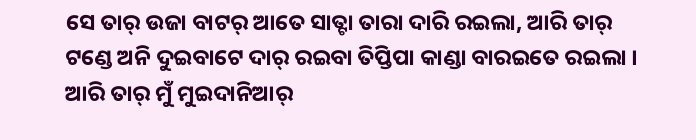ସେ ତାର୍ ଉଜା ବାଟର୍ ଆତେ ସାତ୍ଟା ତାରା ଦାରି ରଇଲା, ଆରି ତାର୍ ଟଣ୍ଡେ ଅନି ଦୁଇବାଟେ ଦାର୍ ରଇବା ତିପ୍ତିପା କାଣ୍ଡା ବାରଇତେ ରଇଲା । ଆରି ତାର୍ ମୁଁ ମୁଇଦାନିଆର୍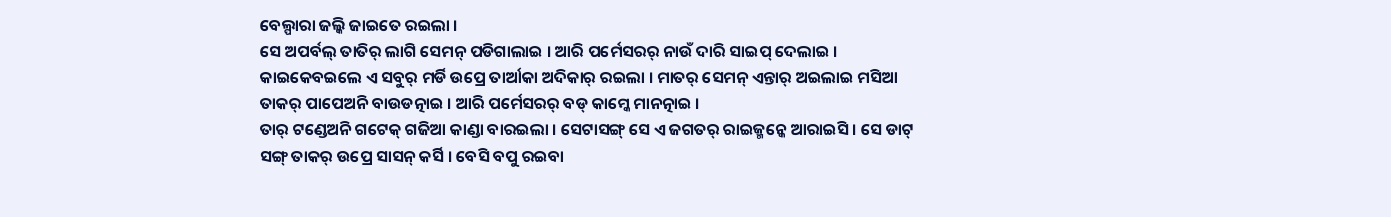ବେଲ୍ପାରା ଜଲ୍କି ଜାଇତେ ରଇଲା ।
ସେ ଅପର୍ବଲ୍ ତାତିର୍ ଲାଗି ସେମନ୍ ପଡିଗାଲାଇ । ଆରି ପର୍ମେସରର୍ ନାଉଁ ଦାରି ସାଇପ୍ ଦେଲାଇ । କାଇକେବଇଲେ ଏ ସବୁର୍ ମର୍ଡି ଉପ୍ରେ ତାର୍ଆକା ଅଦିକାର୍ ରଇଲା । ମାତର୍ ସେମନ୍ ଏନ୍ତାର୍ ଅଇଲାଇ ମସିଆ ତାକର୍ ପାପେଅନି ବାଉଡତ୍ନାଇ । ଆରି ପର୍ମେସରର୍ ବଡ୍ କାମ୍କେ ମାନତ୍ନାଇ ।
ତାର୍ ଟଣ୍ଡେଅନି ଗଟେକ୍ ଗଜିଆ କାଣ୍ଡା ବାରଇଲା । ସେଟାସଙ୍ଗ୍ ସେ ଏ ଜଗତର୍ ରାଇଜ୍ମନ୍କେ ଆରାଇସି । ସେ ଡାଟ୍ ସଙ୍ଗ୍ ତାକର୍ ଉପ୍ରେ ସାସନ୍ କର୍ସି । ବେସି ବପୁ ରଇବା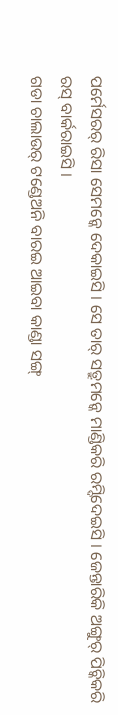ପର୍ମେସରର୍ ରିସା ସେମନ୍କେ ଦେକାଇସି । ସେ ତାର୍ ସତ୍ରୁମନ୍କେ ମାଣ୍ଡିକରି ରମ୍ଦିଦେଇସି । ଜେନ୍ତାରିକି ଅଙ୍ଗୁର୍ ପିଚ୍କିକରି ରସ୍ ବାର୍କରାଇସି ।
ଗଡା ଚାଲାଉର୍ ଟଣ୍ଡେଅନି ବାରଇ ଆଇବା କାଣ୍ଡା ସଙ୍ଗ୍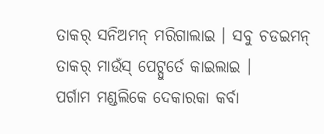ତାକର୍ ସନିଅମନ୍ ମରିଗାଲାଇ । ସବୁ ଚଡଇମନ୍ ତାକର୍ ମାଉଁସ୍ ପେଟ୍ପୁର୍ତେ କାଇଲାଇ ।
ପର୍ଗାମ ମଣ୍ଡଲିକେ ଦେକାରକା କର୍ବା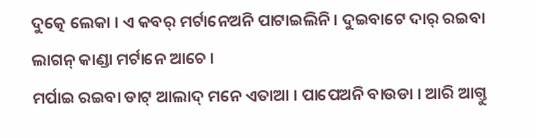ଦୁତ୍କେ ଲେକା । ଏ କବର୍ ମର୍ଟାନେଅନି ପାଟାଇଲିନି । ଦୁଇବାଟେ ଦାର୍ ରଇବା ଲାଗନ୍ କାଣ୍ଡା ମର୍ଟାନେ ଆଚେ ।
ମର୍ପାଇ ରଇବା ଡାଟ୍ ଆଲାଦ୍ ମନେ ଏତାଆ । ପାପେଅନି ବାଉଡା । ଆରି ଆଗ୍ତୁ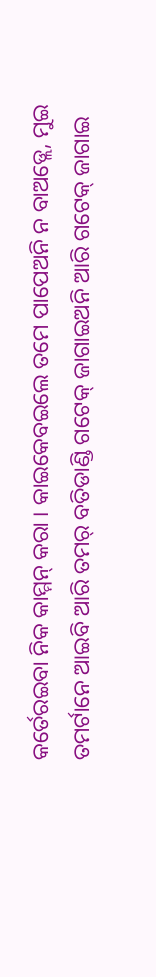କର୍ତେରଇବା ନିକ କାମ୍ମନ୍ କରା । କାଇକେବଇଲେ ତମେ ପାପେଅନି ନ ବାଅଡ୍ଲେ, ମୁଇ ତମର୍ଟାନେ ଆଇବି ଆରି ତମର୍ ବତିଡାଣ୍ଡି ଗଟେକ୍ ଜାଗାଇଅନି ଆରି ଗଟେକ୍ ଜାଗାଇ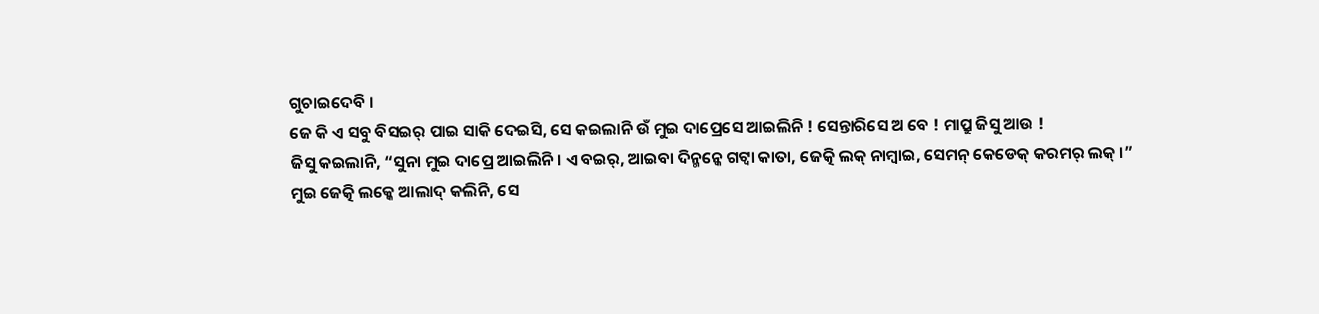ଗୁଚାଇଦେବି ।
ଜେ କି ଏ ସବୁ ବିସଇର୍ ପାଇ ସାକି ଦେଇସି, ସେ କଇଲାନି ଉଁ ମୁଇ ଦାପ୍ରେସେ ଆଇଲିନି ! ସେନ୍ତାରିସେ ଅ ବେ ! ମାପ୍ରୁ ଜିସୁ ଆଉ !
ଜିସୁ କଇଲାନି, “ସୁନା ମୁଇ ଦାପ୍ରେ ଆଇଲିନି । ଏ ବଇର୍, ଆଇବା ଦିନ୍ମନ୍କେ ଗଟ୍ବା କାତା, ଜେତ୍କି ଲକ୍ ନାମ୍ବାଇ, ସେମନ୍ କେଡେକ୍ କରମର୍ ଲକ୍ ।”
ମୁଇ ଜେତ୍କି ଲକ୍କେ ଆଲାଦ୍ କଲିନି, ସେ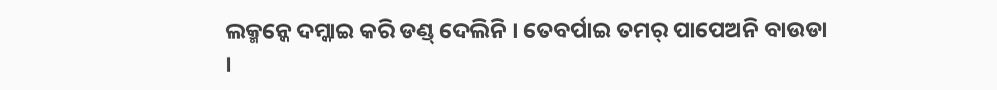ଲକ୍ମନ୍କେ ଦମ୍କାଇ କରି ଡଣ୍ଡ୍ ଦେଲିନି । ତେବର୍ପାଇ ତମର୍ ପାପେଅନି ବାଉଡା ।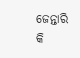ଜେନ୍ତାରି କି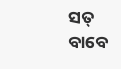ସତ୍ ବାବେ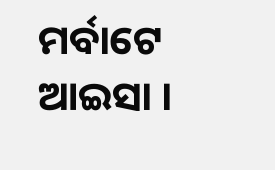ମର୍ବାଟେ ଆଇସା ।